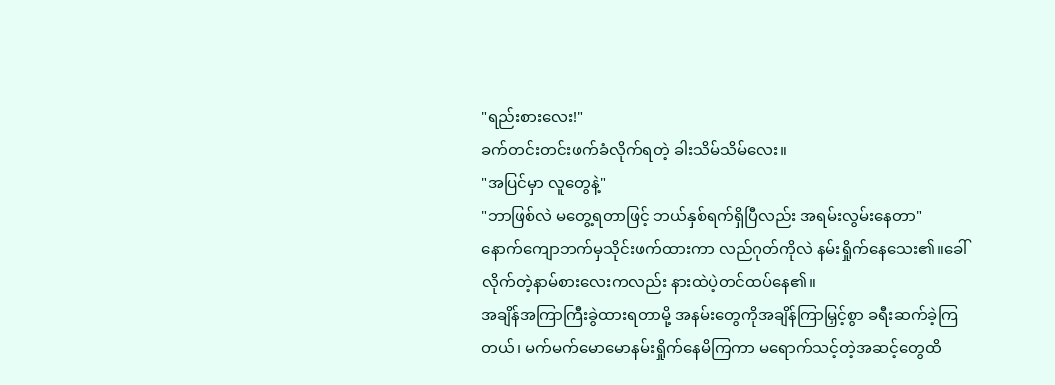"ရည်းစားလေး!"
ခက်တင်းတင်းဖက်ခံလိုက်ရတဲ့ ခါးသိမ်သိမ်လေး။
"အပြင်မှာ လူတွေနဲ့"
"ဘာဖြစ်လဲ မတွေ့ရတာဖြင့် ဘယ်နှစ်ရက်ရှိပြီလည်း အရမ်းလွမ်းနေတာ"
နောက်ကျောဘက်မှသိုင်းဖက်ထားကာ လည်ဂုတ်ကိုလဲ နမ်းရှိုက်နေသေး၏။ခေါ်လိုက်တဲ့နာမ်စားလေးကလည်း နားထဲပဲ့တင်ထပ်နေ၏။
အချိန်အကြာကြီးခွဲထားရတာမို့ အနမ်းတွေကိုအချိန်ကြာမြှင့်စွာ ခရီးဆက်ခဲ့ကြတယ်၊ မက်မက်မောမောနမ်းရှိုက်နေမိကြကာ မရောက်သင့်တဲ့အဆင့်တွေထိ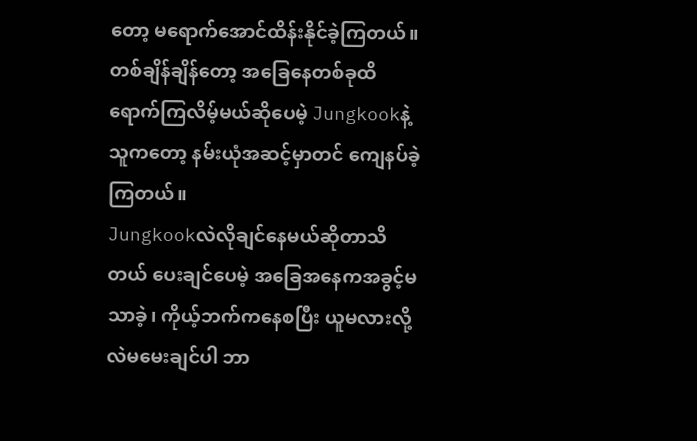တော့ မရောက်အောင်ထိန်းနိုင်ခဲ့ကြတယ်။
တစ်ချိန်ချိန်တော့ အခြေနေတစ်ခုထိရောက်ကြလိမ့်မယ်ဆိုပေမဲ့ Jungkookနဲ့သူကတော့ နမ်းယုံအဆင့်မှာတင် ကျေနပ်ခဲ့ကြတယ်။
Jungkookလဲလိုချင်နေမယ်ဆိုတာသိတယ် ပေးချင်ပေမဲ့ အခြေအနေကအခွင့်မသာခဲ့၊ ကိုယ့်ဘက်ကနေစပြီး ယူမလားလို့လဲမမေးချင်ပါ ဘာ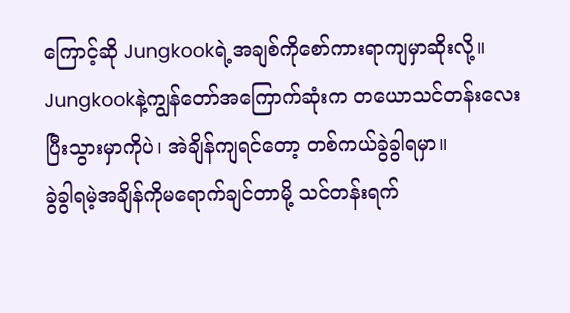ကြောင့်ဆို Jungkookရဲ့အချစ်ကိုစော်ကားရာကျမှာဆိုးလို့။
Jungkookနဲ့ကျွန်တော်အကြောက်ဆုံးက တယောသင်တန်းလေးပြီးသွားမှာကိုပဲ၊ အဲချိန်ကျရင်တော့ တစ်ကယ်ခွဲခွါရမှာ။
ခွဲခွါရမဲ့အချိန်ကိုမရောက်ချင်တာမို့ သင်တန်းရက်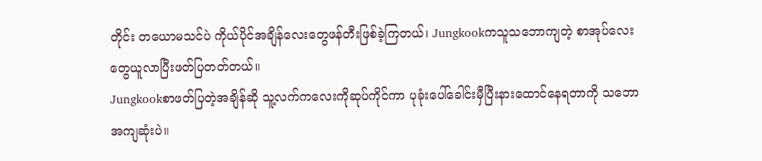တိုင်း တယောမသင်ပဲ ကိုယ်ပိုင်အချိန်လေးတွေဖန်တီးဖြစ်ခဲ့ကြတယ်၊ Jungkookကသူသဘောကျတဲ့ စာအုပ်လေးတွေယူလာပြီးဖတ်ပြတတ်တယ်။
Jungkookစာဖတ်ပြတဲ့အချိန်ဆို သူ့လက်ကလေးကိုဆုပ်ကိုင်ကာ ပုခုံးပေါ်ခေါင်းမှီပြီးနားထောင်နေရတာကို သဘောအကျဆုံးပဲ။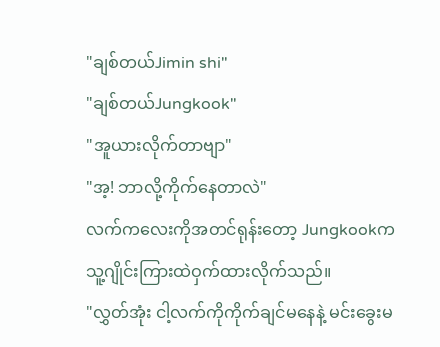"ချစ်တယ်Jimin shi"
"ချစ်တယ်Jungkook"
"အူယားလိုက်တာဗျာ"
"အ့! ဘာလို့ကိုက်နေတာလဲ"
လက်ကလေးကိုအတင်ရုန်းတော့ Jungkookကသူ့ဂျိုင်းကြားထဲဝှက်ထားလိုက်သည်။
"လွှတ်အုံး ငါ့လက်ကိုကိုက်ချင်မနေနဲ့ မင်းခွေးမ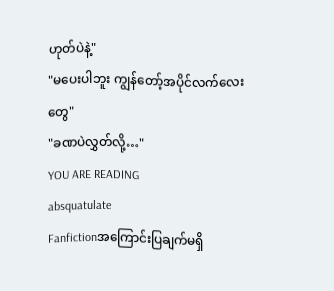ဟုတ်ပဲနဲ့"
"မပေးပါဘူး ကျွန်တော့်အပိုင်လက်လေးတွေ"
"ခဏပဲလွှတ်လို့…"
YOU ARE READING
absquatulate
Fanfictionအကြောင်းပြချက်မရှိ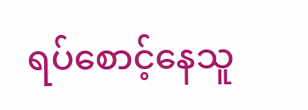ရပ်စောင့်နေသူ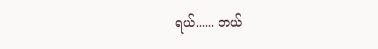ရယ်...... ဘယ်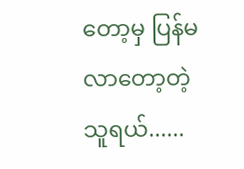တော့မှ ပြန်မလာတော့တဲ့သူရယ်......